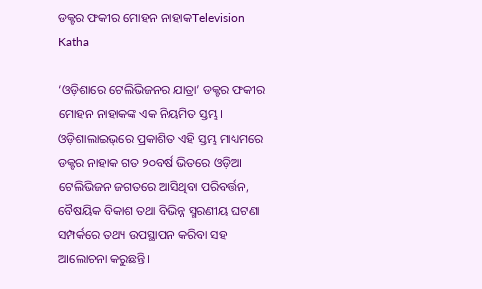ଡକ୍ଟର ଫକୀର ମୋହନ ନାହାକTelevision Katha

‘ଓଡ଼ିଶାରେ ଟେଲିଭିଜନର ଯାତ୍ରା’ ଡକ୍ଟର ଫକୀର ମୋହନ ନାହାକଙ୍କ ଏକ ନିୟମିତ ସ୍ତମ୍ଭ। ଓଡ଼ିଶାଲାଇଭ୍‌ରେ ପ୍ରକାଶିତ ଏହି ସ୍ତମ୍ଭ ମାଧ୍ୟମରେ ଡକ୍ଟର ନାହାକ ଗତ ୨୦ବର୍ଷ ଭିତରେ ଓଡ଼ିଆ ଟେଲିଭିଜନ ଜଗତରେ ଆସିଥିବା ପରିବର୍ତ୍ତନ, ବୈଷୟିକ ବିକାଶ ତଥା ବିଭିନ୍ନ ସ୍ମରଣୀୟ ଘଟଣା ସମ୍ପର୍କରେ ତଥ୍ୟ ଉପସ୍ଥାପନ କରିବା ସହ ଆଲୋଚନା କରୁଛନ୍ତି।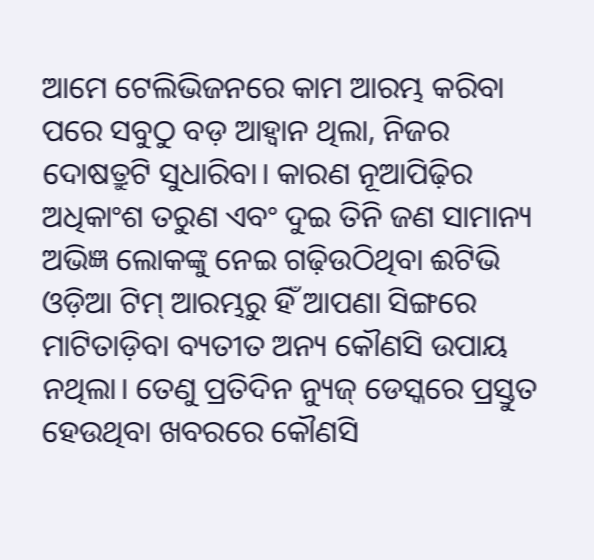ଆମେ ଟେଲିଭିଜନରେ କାମ ଆରମ୍ଭ କରିବା ପରେ ସବୁଠୁ ବଡ଼ ଆହ୍ୱାନ ଥିଲା, ନିଜର ଦୋଷତ୍ରୁଟି ସୁଧାରିବା। କାରଣ ନୂଆପିଢ଼ିର ଅଧିକାଂଶ ତରୁଣ ଏବଂ ଦୁଇ ତିନି ଜଣ ସାମାନ୍ୟ ଅଭିଜ୍ଞ ଲୋକଙ୍କୁ ନେଇ ଗଢ଼ିଉଠିଥିବା ଈଟିଭି ଓଡ଼ିଆ ଟିମ୍ ଆରମ୍ଭରୁ ହିଁ ଆପଣା ସିଙ୍ଗରେ ମାଟିତାଡ଼ିବା ବ୍ୟତୀତ ଅନ୍ୟ କୌଣସି ଉପାୟ ନଥିଲା। ତେଣୁ ପ୍ରତିଦିନ ନ୍ୟୁଜ୍ ଡେସ୍କରେ ପ୍ରସ୍ତୁତ ହେଉଥିବା ଖବରରେ କୌଣସି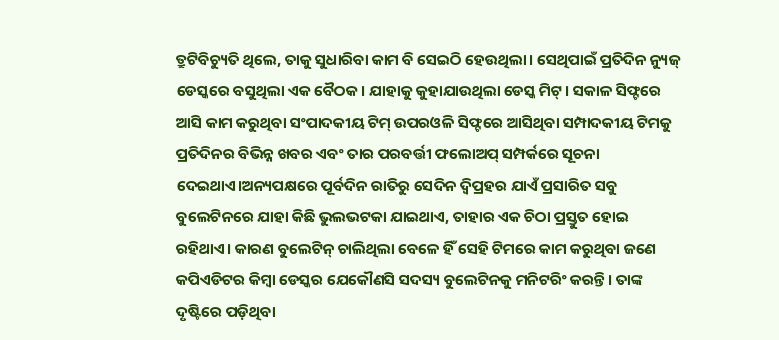ତ୍ରୁଟିବିଚ୍ୟୁତି ଥିଲେ, ତାକୁ ସୁଧାରିବା କାମ ବି ସେଇଠି ହେଉଥିଲା। ସେଥିପାଇଁ ପ୍ରତିଦିନ ନ୍ୟୁଜ୍ ଡେସ୍କରେ ବସୁଥିଲା ଏକ ବୈଠକ। ଯାହାକୁ କୁହାଯାଉଥିଲା ଡେସ୍କ ମିଟ୍। ସକାଳ ସିଫ୍ଟରେ ଆସି କାମ କରୁଥିବା ସଂପାଦକୀୟ ଟିମ୍ ଉପରଓଳି ସିଫ୍ଟରେ ଆସିଥିବା ସମ୍ପାଦକୀୟ ଟିମକୁ ପ୍ରତିଦିନର ବିଭିନ୍ନ ଖବର ଏବଂ ତାର ପରବର୍ତ୍ତୀ ଫଲୋଅପ୍ ସମ୍ପର୍କରେ ସୂଚନା ଦେଇଥାଏ।ଅନ୍ୟପକ୍ଷରେ ପୂର୍ବଦିନ ରାତିରୁ ସେଦିନ ଦ୍ୱିପ୍ରହର ଯାଏଁ ପ୍ରସାରିତ ସବୁ ବୁଲେଟିନରେ ଯାହା କିଛି ଭୁଲଭଟକା ଯାଇଥାଏ, ତାହାର ଏକ ଚିଠା ପ୍ରସ୍ତୁତ ହୋଇ ରହିଥାଏ। କାରଣ ବୁଲେଟିନ୍ ଚାଲିଥିଲା ବେଳେ ହିଁ ସେହି ଟିମରେ କାମ କରୁଥିବା ଜଣେ କପିଏଡିଟର କିମ୍ବା ଡେସ୍କର ଯେକୌଣସି ସଦସ୍ୟ ବୁଲେଟିନକୁ ମନିଟରିଂ କରନ୍ତି। ତାଙ୍କ ଦୃଷ୍ଟିରେ ପଡ଼ିଥିବା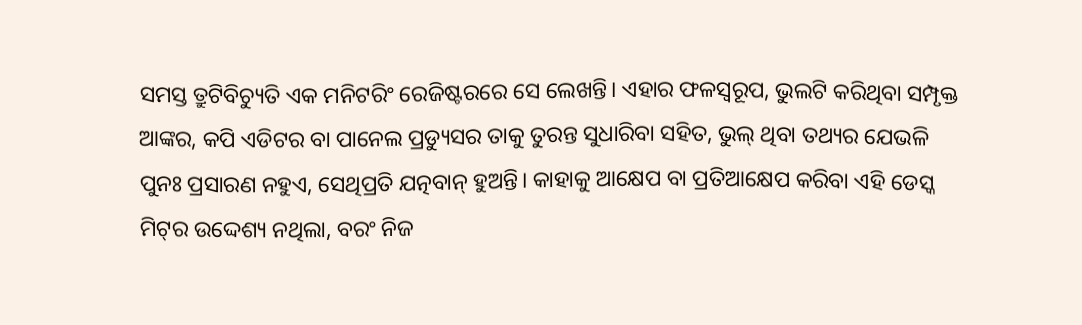ସମସ୍ତ ତ୍ରୁଟିବିଚ୍ୟୁତି ଏକ ମନିଟରିଂ ରେଜିଷ୍ଟରରେ ସେ ଲେଖନ୍ତି। ଏହାର ଫଳସ୍ୱରୂପ, ଭୁଲଟି କରିଥିବା ସମ୍ପୃକ୍ତ ଆଙ୍କର, କପି ଏଡିଟର ବା ପାନେଲ ପ୍ରଡ୍ୟୁସର ତାକୁ ତୁରନ୍ତ ସୁଧାରିବା ସହିତ, ଭୁଲ୍ ଥିବା ତଥ୍ୟର ଯେଭଳି ପୁନଃ ପ୍ରସାରଣ ନହୁଏ, ସେଥିପ୍ରତି ଯତ୍ନବାନ୍ ହୁଅନ୍ତି। କାହାକୁ ଆକ୍ଷେପ ବା ପ୍ରତିଆକ୍ଷେପ କରିବା ଏହି ଡେସ୍କ ମିଟ୍‌ର ଉଦ୍ଦେଶ୍ୟ ନଥିଲା, ବରଂ ନିଜ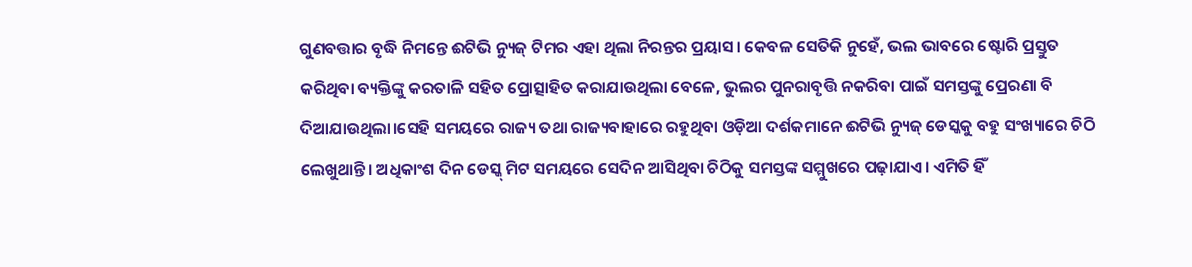ଗୁଣବତ୍ତାର ବୃଦ୍ଧି ନିମନ୍ତେ ଈଟିଭି ନ୍ୟୁଜ୍ ଟିମର ଏହା ଥିଲା ନିରନ୍ତର ପ୍ରୟାସ। କେବଳ ସେତିକି ନୁହେଁ, ଭଲ ଭାବରେ ଷ୍ଟୋରି ପ୍ରସ୍ତୁତ କରିଥିବା ବ୍ୟକ୍ତିଙ୍କୁ କରତାଳି ସହିତ ପ୍ରୋତ୍ସାହିତ କରାଯାଉଥିଲା ବେଳେ, ଭୁଲର ପୁନରାବୃତ୍ତି ନକରିବା ପାଇଁ ସମସ୍ତଙ୍କୁ ପ୍ରେରଣା ବି ଦିଆଯାଉଥିଲା।ସେହି ସମୟରେ ରାଜ୍ୟ ତଥା ରାଜ୍ୟବାହାରେ ରହୁଥିବା ଓଡ଼ିଆ ଦର୍ଶକମାନେ ଈଟିଭି ନ୍ୟୁଜ୍ ଡେସ୍କକୁ ବହୁ ସଂଖ୍ୟାରେ ଚିଠି ଲେଖୁଥାନ୍ତି। ଅଧିକାଂଶ ଦିନ ଡେସ୍କ୍ ମିଟ ସମୟରେ ସେଦିନ ଆସିଥିବା ଚିଠିକୁ ସମସ୍ତଙ୍କ ସମ୍ମୁଖରେ ପଢ଼ାଯାଏ। ଏମିତି ହିଁ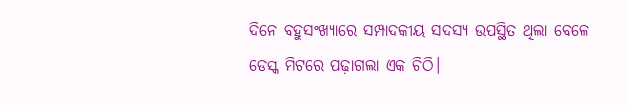ଦିନେ ବହୁସଂଖ୍ୟାରେ ସମ୍ପାଦକୀୟ ସଦସ୍ୟ ଉପସ୍ଥିତ ଥିଲା ବେଳେ ଡେସ୍କ ମିଟରେ ପଢ଼ାଗଲା ଏକ ଚିଠି।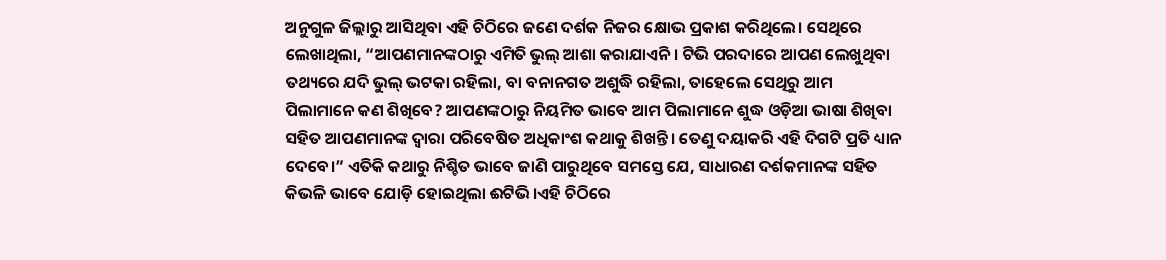ଅନୁଗୁଳ ଜିଲ୍ଲାରୁ ଆସିଥିବା ଏହି ଚିଠିରେ ଜଣେ ଦର୍ଶକ ନିଜର କ୍ଷୋଭ ପ୍ରକାଶ କରିଥିଲେ। ସେଥିରେ ଲେଖାଥିଲା, “ଆପଣମାନଙ୍କଠାରୁ ଏମିତି ଭୁଲ୍ ଆଶା କରାଯାଏନି। ଟିଭି ପରଦାରେ ଆପଣ ଲେଖୁଥିବା ତଥ୍ୟରେ ଯଦି ଭୁଲ୍ ଭଟକା ରହିଲା, ବା ବନାନଗତ ଅଶୁଦ୍ଧି ରହିଲା, ତାହେଲେ ସେଥିରୁ ଆମ ପିଲାମାନେ କଣ ଶିଖିବେ? ଆପଣଙ୍କଠାରୁ ନିୟମିତ ଭାବେ ଆମ ପିଲାମାନେ ଶୁଦ୍ଧ ଓଡ଼ିଆ ଭାଷା ଶିଖିବା ସହିତ ଆପଣମାନଙ୍କ ଦ୍ୱାରା ପରିବେଷିତ ଅଧିକାଂଶ କଥାକୁ ଶିଖନ୍ତି। ତେଣୁ ଦୟାକରି ଏହି ଦିଗଟି ପ୍ରତି ଧ୍ୟାନ ଦେବେ।” ଏତିକି କଥାରୁ ନିଶ୍ଚିତ ଭାବେ ଜାଣି ପାରୁଥିବେ ସମସ୍ତେ ଯେ, ସାଧାରଣ ଦର୍ଶକମାନଙ୍କ ସହିତ କିଭଳି ଭାବେ ଯୋଡ଼ି ହୋଇଥିଲା ଈଟିଭି।ଏହି ଚିଠିରେ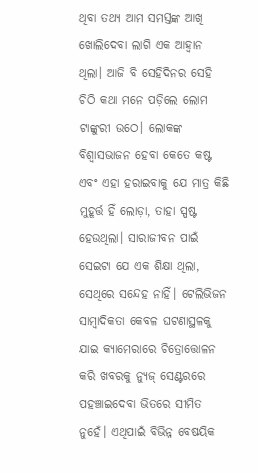ଥିବା ତଥ୍ୟ ଆମ ସମସ୍ତଙ୍କ ଆଖି ଖୋଲିଦେବା ଲାଗି ଏକ ଆହ୍ୱାନ ଥିଲା। ଆଜି ବି ସେହିଦିନର ସେହି ଚିଠି କଥା ମନେ ପଡ଼ିଲେ ଲୋମ ଟାଙ୍କୁରୀ ଉଠେ। ଲୋକଙ୍କ ବିଶ୍ୱାସଭାଜନ ହେବା କେତେ କଷ୍ଟ ଏବଂ ଏହା ହରାଇବାକୁ ଯେ ମାତ୍ର କିଛି ମୁହୂର୍ତ୍ତ ହିଁ ଲୋଡ଼ା, ତାହା ସ୍ପଷ୍ଟ ହେଉଥିଲା। ସାରାଜୀବନ ପାଇଁ ସେଇଟା ଯେ ଏକ ଶିକ୍ଷା ଥିଲା, ସେଥିରେ ସନ୍ଦେହ ନାହିଁ। ଟେଲିଭିଜନ ସାମ୍ବାଦିକତା କେବଳ ଘଟଣାସ୍ଥଳକୁ ଯାଇ କ୍ୟାମେରାରେ ଚିତ୍ରୋତ୍ତୋଳନ କରି ଖବରକୁ ନ୍ୟୁଜ୍ ସେଣ୍ଟରରେ ପହଞ୍ଚାଇଦେବା ଭିତରେ ସୀମିତ ନୁହେଁ। ଏଥିପାଇଁ ବିଭିନ୍ନ ବେଷୟିକ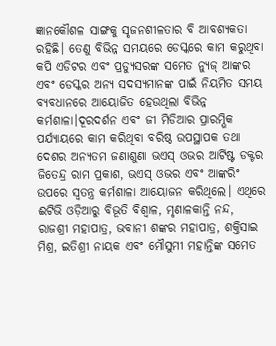ଜ୍ଞାନକୌଶଳ ସାଙ୍ଗକୁ ସୃଜନଶୀଳତାର ବି ଆବଶ୍ୟକତା ରହିଛି। ତେଣୁ ବିଭିନ୍ନ ସମୟରେ ଡେସ୍କରେ କାମ କରୁଥିବା କପି ଏଡିଟର ଏବଂ ପ୍ରଡ୍ୟୁସରଙ୍କ ସମେତ ନ୍ୟୁଜ୍ ଆଙ୍କର ଏବଂ ଡେସ୍କର ଅନ୍ୟ ସଦସ୍ୟମାନଙ୍କ ପାଇଁ ନିୟମିତ ସମୟ ବ୍ୟବଧାନରେ ଆୟୋଜିତ ହେଉଥିଲା ବିଭିନ୍ନ କର୍ମଶାଳା।ଦୂରଦର୍ଶନ ଏବଂ ଜୀ ମିଡିଆର ପ୍ରାରମ୍ଭିକ ପର୍ଯ୍ୟାୟରେ କାମ କରିଥିବା ବରିଷ୍ଠ ଉପସ୍ଥାପକ ତଥା ଦେଶର ଅନ୍ୟତମ ଜଣାଶୁଣା ଭଏସ୍ ଓଭର ଆର୍ଟିଷ୍ଟ ଡକ୍ଟର ଜିତେନ୍ଦ୍ର ରାମ ପ୍ରକାଶ, ଭଏସ୍ ଓଭର ଏବଂ ଆଙ୍କରିଂ ଉପରେ ସ୍ୱତନ୍ତ୍ର କର୍ମଶାଳା ଆୟୋଜନ କରିଥିଲେ। ଏଥିରେ ଈଟିଭି ଓଡ଼ିଆରୁ ବିଭୂତି ବିଶ୍ୱାଳ, ମୃଣାଳକାନ୍ତି ନନ୍ଦ, ରାଜଶ୍ରୀ ମହାପାତ୍ର, ଭବାନୀ ଶଙ୍କର ମହାପାତ୍ର, ଶକ୍ତିସାଇ ମିଶ୍ର, ଇତିଶ୍ରୀ ନାୟକ ଏବଂ ମୌସୁମୀ ମହାନ୍ତିଙ୍କ ସମେତ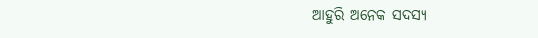ଆହୁରି ଅନେକ ସଦସ୍ୟ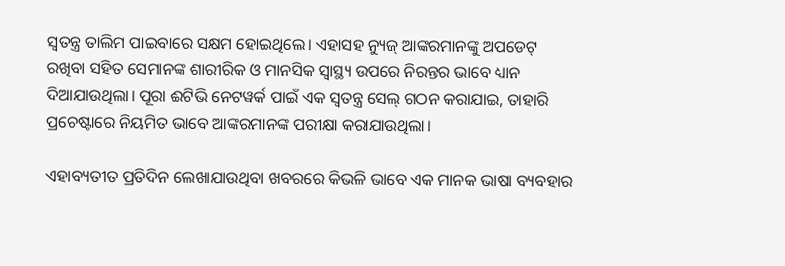ସ୍ୱତନ୍ତ୍ର ତାଲିମ ପାଇବାରେ ସକ୍ଷମ ହୋଇଥିଲେ। ଏହାସହ ନ୍ୟୁଜ୍ ଆଙ୍କରମାନଙ୍କୁ ଅପଡେଟ୍ ରଖିବା ସହିତ ସେମାନଙ୍କ ଶାରୀରିକ ଓ ମାନସିକ ସ୍ୱାସ୍ଥ୍ୟ ଉପରେ ନିରନ୍ତର ଭାବେ ଧ୍ୟାନ ଦିଆଯାଉଥିଲା। ପୂରା ଈଟିଭି ନେଟୱର୍କ ପାଇଁ ଏକ ସ୍ୱତନ୍ତ୍ର ସେଲ୍ ଗଠନ କରାଯାଇ, ତାହାରି ପ୍ରଚେଷ୍ଟାରେ ନିୟମିତ ଭାବେ ଆଙ୍କରମାନଙ୍କ ପରୀକ୍ଷା କରାଯାଉଥିଲା।

ଏହାବ୍ୟତୀତ ପ୍ରତିଦିନ ଲେଖାଯାଉଥିବା ଖବରରେ କିଭଳି ଭାବେ ଏକ ମାନକ ଭାଷା ବ୍ୟବହାର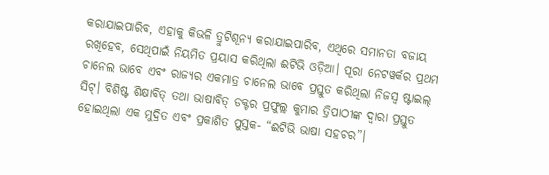କରାଯାଇପାରିବ, ଏହାକୁ କିଭଳି ତ୍ରୁଟିଶୂନ୍ୟ କରାଯାଇପାରିବ, ଏଥିରେ ସମାନତା ବଜାୟ ରଖିହେବ, ସେଥିପାଇଁ ନିୟମିତ ପ୍ରୟାସ କରିଥିଲା ଈଟିଭି ଓଡ଼ିଆ। ପୂରା ନେଟୱର୍କର ପ୍ରଥମ ଚାନେଲ ଭାବେ ଏବଂ ରାଜ୍ୟର ଏକମାତ୍ର ଚାନେଲ ଭାବେ ପ୍ରସ୍ତୁତ କରିଥିଲା ନିଜସ୍ୱ ଷ୍ଟାଇଲ୍ ସିଟ୍। ବିଶିଷ୍ଟ ଶିକ୍ଷାବିତ୍ ତଥା ଭାଷାବିତ୍ ଡକ୍ଟର ପ୍ରଫୁଲ୍ଲ କୁମାର ତ୍ରିପାଠୀଙ୍କ ଦ୍ୱାରା ପ୍ରସ୍ତୁତ ହୋଇଥିଲା ଏକ ମୁଦ୍ରିତ ଏବଂ ପ୍ରକାଶିତ ପୁସ୍ତକ- “ଈଟିଭି ଭାଷା ସହଚର”।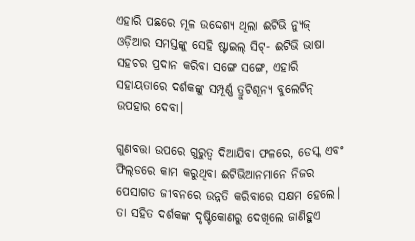ଏହାରି ପଛରେ ମୂଳ ଉଦ୍ଦେଶ୍ୟ ଥିଲା ଈଟିଭି ନ୍ୟୁଜ୍ ଓଡ଼ିଆର ସମସ୍ତଙ୍କୁ ସେହି ଷ୍ଟାଇଲ୍ ସିଟ୍- ଈଟିଭି ଭାଷା ସହଚର ପ୍ରଦାନ କରିବା ସଙ୍ଗେ ସଙ୍ଗେ, ଏହାରି ସହାୟତାରେ ଦର୍ଶକଙ୍କୁ ସମ୍ପୂର୍ଣ୍ଣ ତ୍ରୁଟିଶୂନ୍ୟ ବୁଲେଟିନ୍ ଉପହାର ଦେବା।

ଗୁଣବତ୍ତା ଉପରେ ଗୁରୁତ୍ୱ ଦିଆଯିବା ଫଳରେ, ଡେସ୍କ ଏବଂ ଫିଲ୍‌ଡରେ କାମ କରୁଥିବା ଈଟିଭିଆନମାନେ ନିଜର ପେସାଗତ ଜୀବନରେ ଉନ୍ନତି କରିବାରେ ସକ୍ଷମ ହେଲେ। ତା ସହିତ ଦର୍ଶକଙ୍କ ଦୃଷ୍ଟିକୋଣରୁ ଦେଖିଲେ ଜାଣିହୁଏ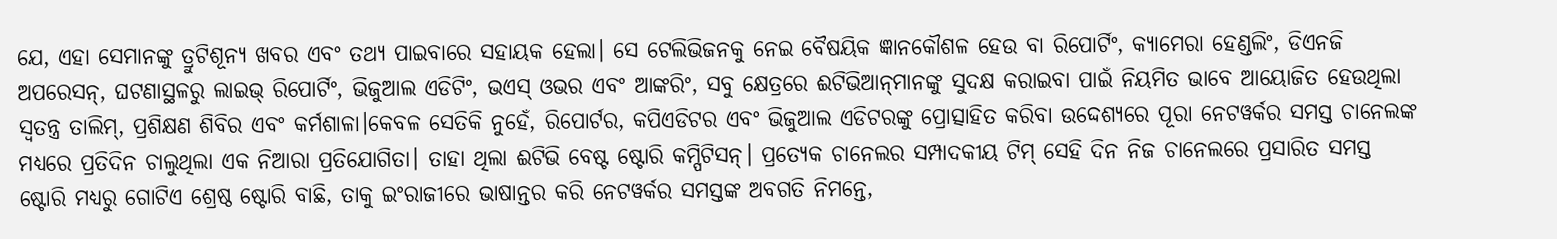ଯେ, ଏହା ସେମାନଙ୍କୁ ତ୍ରୁଟିଶୂନ୍ୟ ଖବର ଏବଂ ତଥ୍ୟ ପାଇବାରେ ସହାୟକ ହେଲା। ସେ ଟେଲିଭିଜନକୁ ନେଇ ବୈଷୟିକ ଜ୍ଞାନକୌଶଳ ହେଉ ବା ରିପୋର୍ଟିଂ, କ୍ୟାମେରା ହେଣ୍ଡଲିଂ, ଡିଏନଜି ଅପରେସନ୍, ଘଟଣାସ୍ଥଳରୁ ଲାଇଭ୍ ରିପୋର୍ଟିଂ, ଭିଜୁଆଲ ଏଡିଟିଂ, ଭଏସ୍ ଓଭର ଏବଂ ଆଙ୍କରିଂ, ସବୁ କ୍ଷେତ୍ରରେ ଈଟିଭିଆନ୍‌ମାନଙ୍କୁ ସୁଦକ୍ଷ କରାଇବା ପାଇଁ ନିୟମିତ ଭାବେ ଆୟୋଜିତ ହେଉଥିଲା ସ୍ୱତନ୍ତ୍ର ତାଲିମ୍, ପ୍ରଶିକ୍ଷଣ ଶିବିର ଏବଂ କର୍ମଶାଳା।କେବଳ ସେତିକି ନୁହେଁ, ରିପୋର୍ଟର, କପିଏଡିଟର ଏବଂ ଭିଜୁଆଲ ଏଡିଟରଙ୍କୁ ପ୍ରୋତ୍ସାହିତ କରିବା ଉଦ୍ଦେଶ୍ୟରେ ପୂରା ନେଟୱର୍କର ସମସ୍ତ ଚାନେଲଙ୍କ ମଧ୍ୟରେ ପ୍ରତିଦିନ ଚାଲୁଥିଲା ଏକ ନିଆରା ପ୍ରତିଯୋଗିତା। ତାହା ଥିଲା ଈଟିଭି ବେଷ୍ଟ ଷ୍ଟୋରି କମ୍ପିଟିସନ୍। ପ୍ରତ୍ୟେକ ଚାନେଲର ସମ୍ପାଦକୀୟ ଟିମ୍ ସେହି ଦିନ ନିଜ ଚାନେଲରେ ପ୍ରସାରିତ ସମସ୍ତ ଷ୍ଟୋରି ମଧ୍ୟରୁ ଗୋଟିଏ ଶ୍ରେଷ୍ଠ ଷ୍ଟୋରି ବାଛି, ତାକୁ ଇଂରାଜୀରେ ଭାଷାନ୍ତର କରି ନେଟୱର୍କର ସମସ୍ତଙ୍କ ଅବଗତି ନିମନ୍ତେ,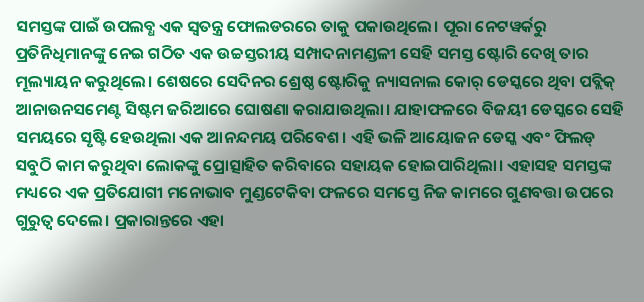ସମସ୍ତଙ୍କ ପାଇଁ ଉପଲବ୍ଧ ଏକ ସ୍ୱତନ୍ତ୍ର ଫୋଲଡରରେ ତାକୁ ପକାଉଥିଲେ। ପୂରା ନେଟୱର୍କରୁ ପ୍ରତିନିଧିମାନଙ୍କୁ ନେଇ ଗଠିତ ଏକ ଉଚ୍ଚସ୍ତରୀୟ ସମ୍ପାଦନାମଣ୍ଡଳୀ ସେହି ସମସ୍ତ ଷ୍ଟୋରି ଦେଖି ତାର ମୂଲ୍ୟାୟନ କରୁଥିଲେ। ଶେଷରେ ସେଦିନର ଶ୍ରେଷ୍ଠ ଷ୍ଟୋରିକୁ ନ୍ୟାସନାଲ କୋର୍ ଡେସ୍କରେ ଥିବା ପବ୍ଲିକ୍ ଆନାଉନସମେଣ୍ଟ ସିଷ୍ଟମ ଜରିଆରେ ଘୋଷଣା କରାଯାଉଥିଲା। ଯାହାଫଳରେ ବିଜୟୀ ଡେସ୍କରେ ସେହି ସମୟରେ ସୃଷ୍ଟି ହେଉଥିଲା ଏକ ଆନନ୍ଦମୟ ପରିବେଶ। ଏହି ଭଳି ଆୟୋଜନ ଡେସ୍କ ଏବଂ ଫିଲଡ୍ ସବୁଠି କାମ କରୁଥିବା ଲୋକଙ୍କୁ ପ୍ରୋତ୍ସାହିତ କରିବାରେ ସହାୟକ ହୋଇପାରିଥିଲା। ଏହାସହ ସମସ୍ତଙ୍କ ମଧ୍ୟରେ ଏକ ପ୍ରତିଯୋଗୀ ମନୋଭାବ ମୁଣ୍ଡଟେକିବା ଫଳରେ ସମସ୍ତେ ନିଜ କାମରେ ଗୁଣବତ୍ତା ଉପରେ ଗୁରୁତ୍ୱ ଦେଲେ। ପ୍ରକାରାନ୍ତରେ ଏହା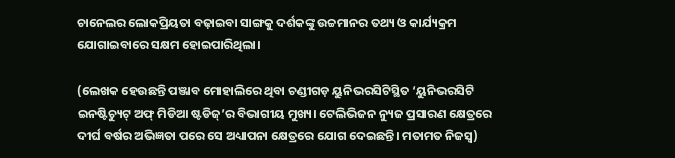ଚାନେଲର ଲୋକପ୍ରିୟତା ବଢ଼ାଇବା ସାଙ୍ଗକୁ ଦର୍ଶକଙ୍କୁ ଉଚ୍ଚମାନର ତଥ୍ୟ ଓ କାର୍ଯ୍ୟକ୍ରମ ଯୋଗାଇବାରେ ସକ୍ଷମ ହୋଇପାରିଥିଲା।

(ଲେଖକ ହେଉଛନ୍ତି ପଞ୍ଜାବ ମୋହାଲିରେ ଥିବା ଚଣ୍ଡୀଗଡ଼ ୟୁନିଭରସିଟିସ୍ଥିତ ‘ୟୁନିଭରସିଟି ଇନଷ୍ଟିଚ୍ୟୁଟ୍ ଅଫ୍ ମିଡିଆ ଷ୍ଟଡିଜ୍’ର ବିଭାଗୀୟ ମୁଖ୍ୟ। ଟେଲିଭିଜନ ନ୍ୟୁଜ ପ୍ରସାରଣ କ୍ଷେତ୍ରରେ ଦୀର୍ଘ ବର୍ଷର ଅଭିଜ୍ଞତା ପରେ ସେ ଅଧ୍ୟାପନା କ୍ଷେତ୍ରରେ ଯୋଗ ଦେଇଛନ୍ତି। ମତାମତ ନିଜସ୍ୱ)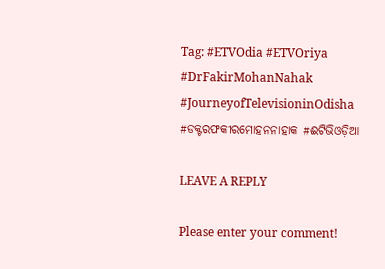Tag: #ETVOdia #ETVOriya #DrFakirMohanNahak #JourneyofTelevisioninOdisha #ଡକ୍ଟରଫକୀରମୋହନନାହାକ #ଈଟିଭିଓଡ଼ିଆ

LEAVE A REPLY

Please enter your comment!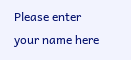Please enter your name here